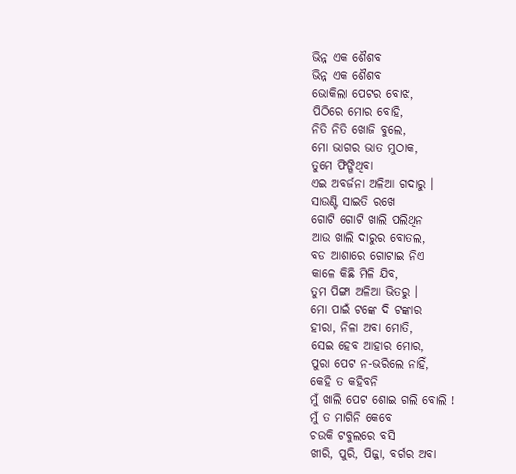ଭିନ୍ନ ଏକ ଶୈଶବ
ଭିନ୍ନ ଏକ ଶୈଶବ
ଭୋକିଲା ପେଟର ବୋଝ,
ପିଠିରେ ମୋର ବୋହି,
ନିତି ନିତି ଖୋଜି ବୁଲେ,
ମୋ ଭାଗର ଭାତ ମୁଠାକ,
ତୁମେ ଫିଙ୍ଗିଥିବା
ଏଇ ଅବର୍ଜନା ଅଳିଆ ଗଦାରୁ ।
ସାଉଣ୍ଟି ସାଇତି ରଖେ
ଗୋଟି ଗୋଟି ଖାଲି ପଲିଥିନ
ଆଉ ଖାଲି ଦାରୁର ବୋତଲ,
ବଡ ଆଶାରେ ଗୋଟାଇ ନିଏ
କାଳେ କିଛି ମିଳି ଯିବ,
ତୁମ ପିଙ୍ଗା ଅଳିଆ ଭିତରୁ ।
ମୋ ପାଇଁ ଟଙ୍କେ ଦି ଟଙ୍କାର
ହୀରା, ନିଳା ଅବା ମୋତି,
ସେଇ ହେବ ଆହାର ମୋର,
ପୁରା ପେଟ ନ-ଭରିଲେ ନାହିଁ,
କେହି ତ କହିବନି
ମୁଁ ଖାଲି ପେଟ ଶୋଇ ଗଲି ବୋଲି !
ମୁଁ ତ ମାଗିନି କେବେ
ଚଉକି ଟବୁଲରେ ବସି
ଖୀରି, ପୁରି, ପିଜ୍ଜା, ବର୍ଗର ଅବା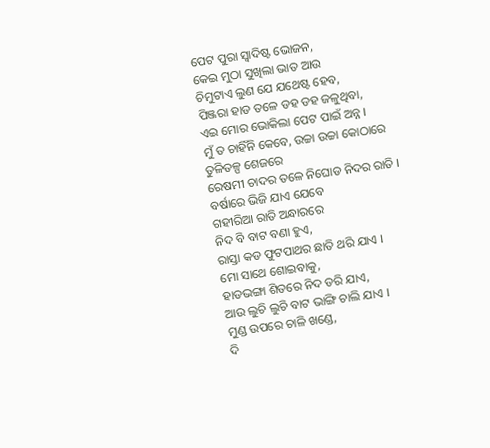ପେଟ ପୁରା ସ୍ୱାଦିଷ୍ଟ ଭୋଜନ,
କେଇ ମୁଠା ସୁଖିଲା ଭାତ ଆଉ
ଚିମୁଟାଏ ଲୁଣ ଯେ ଯଥେଷ୍ଟ ହେବ,
ପିଞ୍ଜରା ହାଡ ତଳେ ଡହ ଡହ ଜଳୁଥିବା,
ଏଇ ମୋର ଭୋକିଲା ପେଟ ପାଇଁ ଅନ୍ନ ।
ମୁଁ ତ ଚାହିଁନି କେବେ, ଉଚ୍ଚା ଉଚ୍ଚା କୋଠାରେ
ତୁଳିତଳ୍ପ ଶେଜରେ
ରେଷମୀ ଚାଦର ତଳେ ନିଘୋଡ ନିଦର ରାତି ।
ବର୍ଷାରେ ଭିଜି ଯାଏ ଯେବେ
ଗହୀରିଆ ରାତି ଅନ୍ଧାରରେ
ନିଦ ବି ବାଟ ବଣା ହୁଏ,
ରାସ୍ତା କଡ ଫୁଟପାଥର ଛାତି ଥରି ଯାଏ ।
ମୋ ସାଥେ ଶୋଇବାକୁ,
ହାଡଭଙ୍ଗା ଶିତରେ ନିଦ ଡରି ଯାଏ,
ଆଉ ଲୁଚି ଲୁଚି ବାଟ ଭାଙ୍ଗି ଚାଲି ଯାଏ ।
ମୁଣ୍ଡ ଉପରେ ଚାଳି ଖଣ୍ଡେ,
ଦି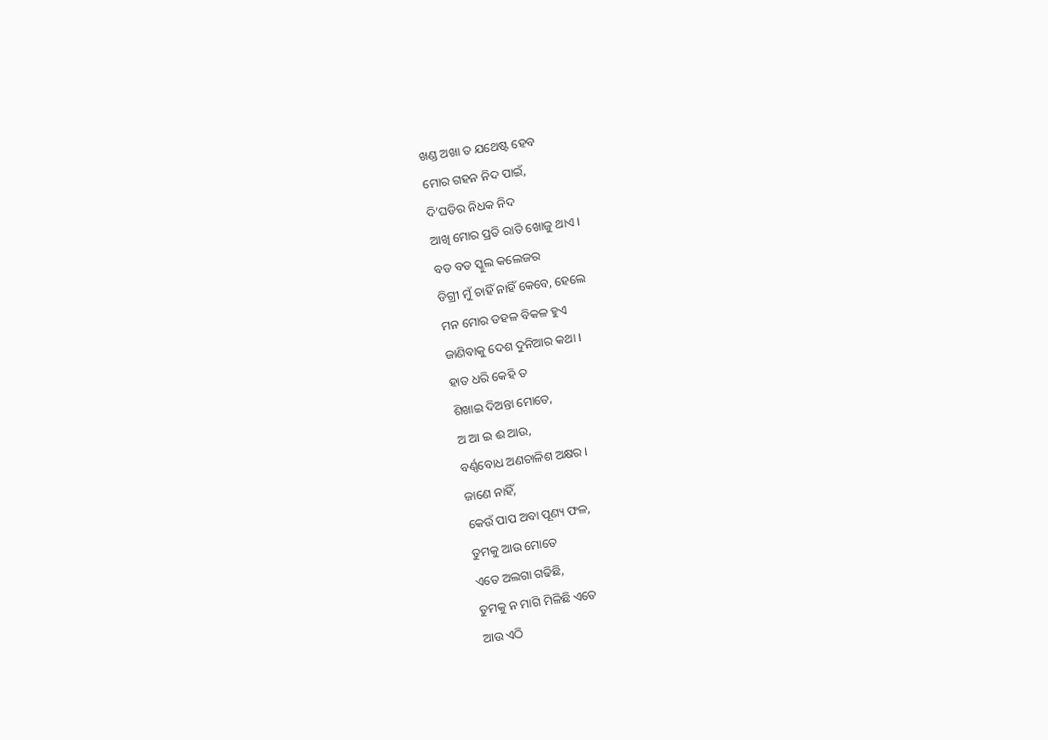ଖଣ୍ଡ ଅଖା ତ ଯଥେଷ୍ଟ ହେବ
ମୋର ଗହନ ନିଦ ପାଇଁ,
ଦି’ଘଡିର ନିଧକ ନିଦ
ଆଖି ମୋର ପ୍ରତି ରାତି ଖୋଜୁ ଥାଏ ।
ବଡ ବଡ ସ୍କୁଲ କଲେଜର
ଡିଗ୍ରୀ ମୁଁ ଚାହିଁ ନାହିଁ କେବେ, ହେଲେ
ମନ ମୋର ଡହଳ ବିକଳ ହୁଏ
ଜାଣିବାକୁ ଦେଶ ଦୁନିଆର କଥା ।
ହାତ ଧରି କେହି ତ
ଶିଖାଇ ଦିଅନ୍ତା ମୋତେ,
ଅ ଆ ଇ ଈ ଆଉ,
ବର୍ଣ୍ଣବୋଧ ଅଣଚାଳିଶ ଅକ୍ଷର ।
ଜାଣେ ନାହିଁ,
କେଉଁ ପାପ ଅବା ପୂଣ୍ୟ ଫଳ,
ତୁମକୁ ଆଉ ମୋତେ
ଏତେ ଅଲଗା ଗଢିଛି,
ତୁମକୁ ନ ମାଗି ମିଳିଛି ଏତେ
ଆଉ ଏଠି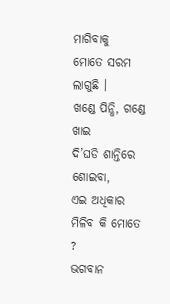ମାଗିବାକୁ
ମୋତେ ସରମ ଲାଗୁଛି ।
ଖଣ୍ଡେ ପିନ୍ଧି, ଗଣ୍ଡେ ଖାଇ
ଦି’ଘଡି ଶାନ୍ତିରେ ଶୋଇବା,
ଏଇ ଅଧିକାର ମିଳିବ କି ମୋତେ ?
ଭଗବାନ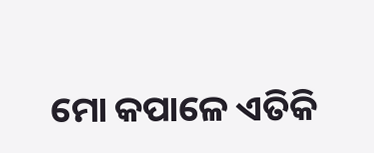ମୋ କପାଳେ ଏତିକି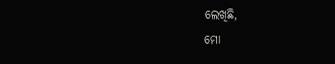ଲେଖିଛି,
ମୋ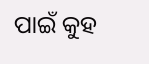ପାଇଁ କୁହ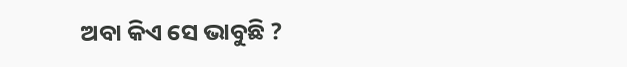ଅବା କିଏ ସେ ଭାବୁଛି ?